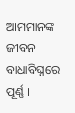ଆମମାନଙ୍କ ଜୀବନ ବାଧାବିଘ୍ନରେ ପୂର୍ଣ୍ଣ ।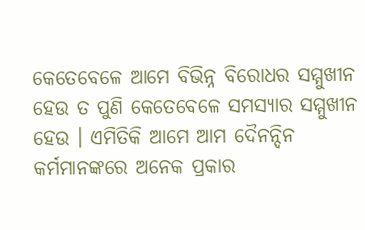କେତେବେଳେ ଆମେ ବିଭିନ୍ନ ବିରୋଧର ସମ୍ମୁଖୀନ ହେଉ ତ ପୁଣି କେତେବେଳେ ସମସ୍ୟାର ସମ୍ମୁଖୀନ ହେଉ । ଏମିତିକି ଆମେ ଆମ ଦୈନନ୍ଦିନ କର୍ମମାନଙ୍କରେ ଅନେକ ପ୍ରକାର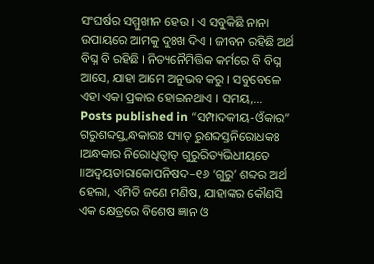ସଂଘର୍ଷର ସମ୍ମୁଖୀନ ହେଉ । ଏ ସବୁକିଛି ନାନା ଉପାୟରେ ଆମକୁ ଦୁଃଖ ଦିଏ । ଜୀବନ ରହିଛି ଅର୍ଥ ବିଘ୍ନ ବି ରହିଛି । ନିତ୍ୟନୈମିତ୍ତିକ କର୍ମରେ ବି ବିଘ୍ନ ଆସେ, ଯାହା ଆମେ ଅନୁଭବ କରୁ । ସବୁବେଳେ ଏହା ଏକା ପ୍ରକାର ହୋଇନଥାଏ । ସମୟ,…
Posts published in “ସମ୍ପାଦକୀୟ-ଓଁକାର”
ଗରୁଶବ୍ଦସ୍ତ୍ୱନ୍ଧକାରଃ ସ୍ୟାତ୍ ରୁଶବ୍ଦସ୍ତନିରୋଧକଃ ।ଅନ୍ଧକାର ନିରୋଧିତ୍ୱାତ୍ ଗୁରୁରିତ୍ୟଭିଧୀୟତେ ॥ଅଦ୍ୱୟତାରାକୋପନିଷଦ–୧୬ ‘ଗୁରୁ’ ଶବ୍ଦର ଅର୍ଥ ହେଲା, ଏମିତି ଜଣେ ମଣିଷ, ଯାହାଙ୍କର କୌଣସି ଏକ କ୍ଷେତ୍ରରେ ବିଶେଷ ଜ୍ଞାନ ଓ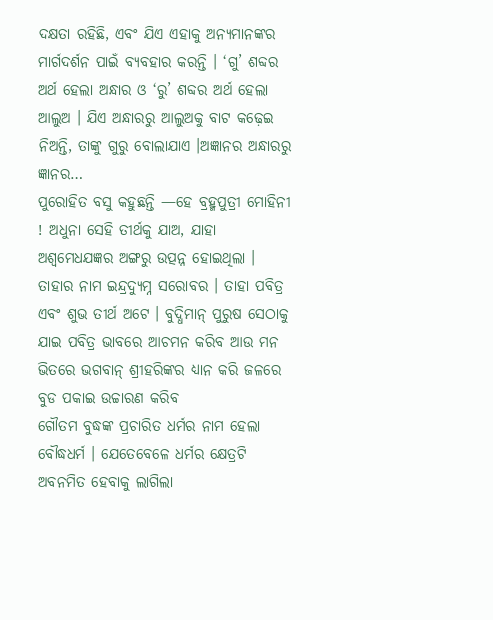ଦକ୍ଷତା ରହିଛି, ଏବଂ ଯିଏ ଏହାକୁ ଅନ୍ୟମାନଙ୍କର ମାର୍ଗଦର୍ଶନ ପାଇଁ ବ୍ୟବହାର କରନ୍ତି । ‘ଗୁ’ ଶବ୍ଦର ଅର୍ଥ ହେଲା ଅନ୍ଧାର ଓ ‘ରୁ’ ଶବ୍ଦର ଅର୍ଥ ହେଲା ଆଲୁଅ । ଯିଏ ଅନ୍ଧାରରୁ ଆଲୁଅକୁ ବାଟ କଢ଼େଇ ନିଅନ୍ତି, ତାଙ୍କୁ ଗୁରୁ ବୋଲାଯାଏ ।ଅଜ୍ଞାନର ଅନ୍ଧାରରୁ ଜ୍ଞାନର…
ପୁରୋହିତ ବସୁ କହୁଛନ୍ତି —ହେ ବ୍ରହ୍ମପୁତ୍ରୀ ମୋହିନୀ ! ଅଧୁନା ସେହି ତୀର୍ଥକୁ ଯାଅ, ଯାହା ଅଶ୍ୱମେଧଯଜ୍ଞର ଅଙ୍ଗରୁ ଉତ୍ପନ୍ନ ହୋଇଥିଲା । ତାହାର ନାମ ଇନ୍ଦ୍ରଦ୍ୟୁମ୍ନ ସରୋବର । ତାହା ପବିତ୍ର ଏବଂ ଶୁଭ ତୀର୍ଥ ଅଟେ । ବୁଦ୍ଧିମାନ୍ ପୁରୁଷ ସେଠାକୁ ଯାଇ ପବିତ୍ର ଭାବରେ ଆଚମନ କରିବ ଆଉ ମନ ଭିତରେ ଭଗବାନ୍ ଶ୍ରୀହରିଙ୍କର ଧ୍ୟାନ କରି ଜଳରେ ବୁଡ ପକାଇ ଉଚ୍ଚାରଣ କରିବ
ଗୌତମ ବୁଦ୍ଧଙ୍କ ପ୍ରଚାରିତ ଧର୍ମର ନାମ ହେଲା ବୌଦ୍ଧଧର୍ମ । ଯେତେବେଳେ ଧର୍ମର କ୍ଷେତ୍ରଟି ଅବନମିତ ହେବାକୁ ଲାଗିଲା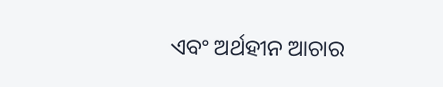ଏବଂ ଅର୍ଥହୀନ ଆଚାର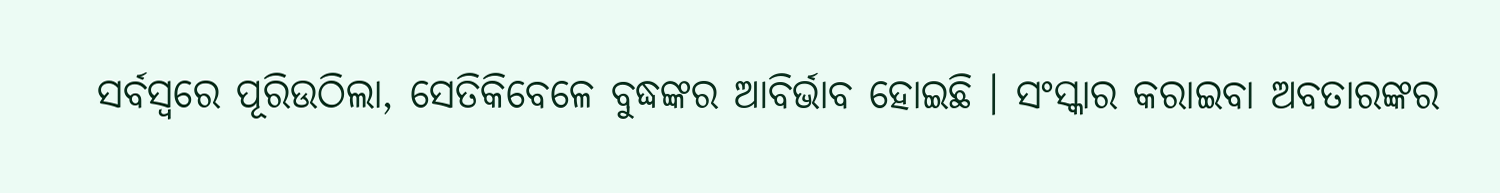ସର୍ବସ୍ୱରେ ପୂରିଉଠିଲା, ସେତିକିବେଳେ ବୁଦ୍ଧଙ୍କର ଆବିର୍ଭାବ ହୋଇଛି । ସଂସ୍କାର କରାଇବା ଅବତାରଙ୍କର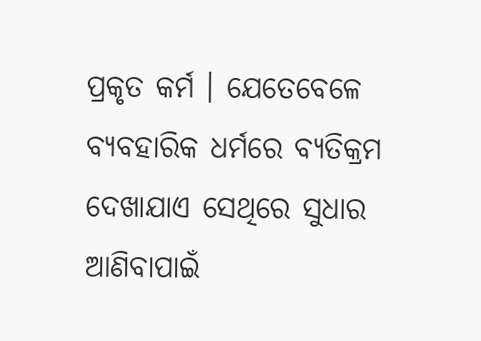ପ୍ରକୃତ କର୍ମ । ଯେତେବେଳେ ବ୍ୟବହାରିକ ଧର୍ମରେ ବ୍ୟତିକ୍ରମ ଦେଖାଯାଏ ସେଥିରେ ସୁଧାର ଆଣିବାପାଇଁ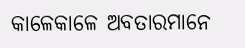କାଳେକାଳେ ଅବତାରମାନେ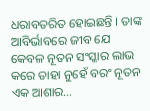ଧରାବତରିତ ହୋଇଛନ୍ତି । ତାଙ୍କ ଆବିର୍ଭାବରେ ଜୀବ ଯେ କେବଳ ନୂତନ ସଂସ୍କାର ଲାଭ କରେ ତାହା ନୁହେଁ ବରଂ ନୂତନ ଏକ ଆଶାର…